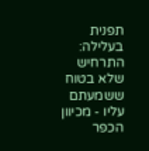תפנית בעלילה: התרחיש שלא בטוח ששמעתם עליו - מכיוון הכפר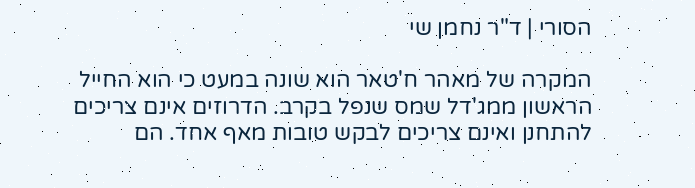הסורי | ד"ר נחמן שי

המקרה של מאהר ח'טאר הוא שונה במעט כי הוא החייל הראשון ממג'דל שמס שנפל בקרב. הדרוזים אינם צריכים להתחנן ואינם צריכים לבקש טובות מאף אחד. הם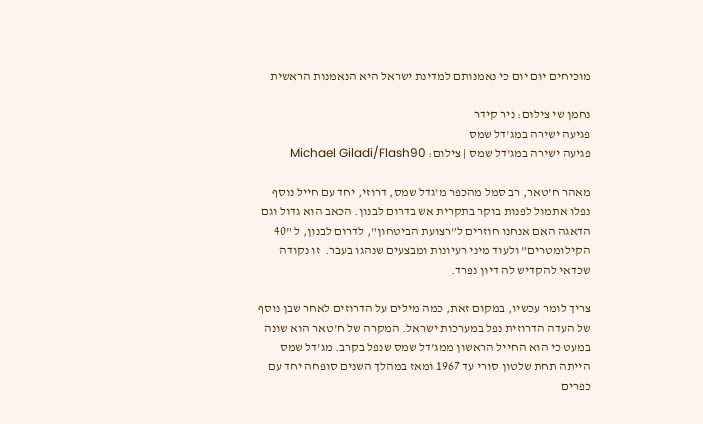מוכיחים יום יום כי נאמנותם למדינת ישראל היא הנאמנות הראשית

נחמן שי צילום: ניר קידר
פגיעה ישירה במג'דל שמס
פגיעה ישירה במג'דל שמס | צילום: Michael Giladi/Flash90

מאהר ח'טאר, רב סמל מהכפר מ'גדל שמס, דרוזי, יחד עם חייל נוסף נפלו אתמול לפנות בוקר בתקרית אש בדרום לבנון. הכאב הוא גדול וגם הדאגה האם אנחנו חוזרים ל”רצועת הביטחון", לדרום לבנון, ל "40 הקילומטרים" ולעוד מיני רעיונות ומבצעים שנהגו בעבר.  זו נקודה שכדאי להקדיש לה דיון נפרד.

צריך לומר עכשיו, במקום זאת, כמה מילים על הדרוזים לאחר שבן נוסף של העדה הדרוזית נפל במערכות ישראל. המקרה של ח'טאר הוא שונה במעט כי הוא החייל הראשון ממג'דל שמס שנפל בקרב. מג'דל שמס הייתה תחת שלטון סורי עד 1967 ומאז במהלך השנים סופחה יחד עם כפרים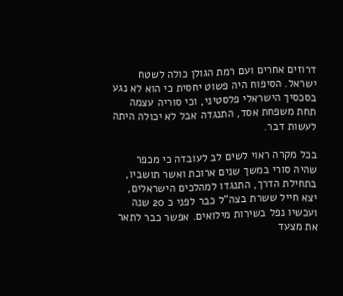דרוזים אחרים ועם רמת הגולן כולה לשטח ישראל. הסיפוח היה פשוט יחסית כי הוא לא נגע בסכסיך הישראלי פלסטיני, וכי סוריה עצמה תחת משפחת אסד, התנגדה אבל לא יכולה היתה לעשות דבר.

בכל מקרה ראוי לשים לב לעובדה כי מכפר שהיה סורי במשך שנים ארוכת ואשר תושביו, בתחילת הדרך, התנגדו למהלכים הישראלים, יצא חייל ששרת בצה"ל כבר לפני כ 20 שנה ועכשיו נפל בשירות מילואים. אפשר כבר לתאר את מצעד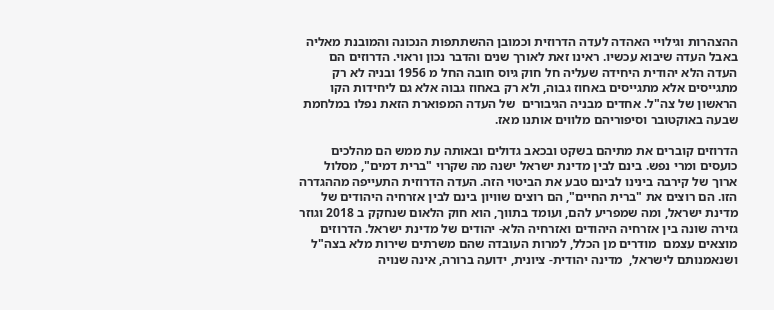ההצהרות וגילויי האהדה לעדה הדרוזית וכמובן ההשתתפות הנכונה והמובנת מאליה באבל העדה שיבוא עכשיו. ראינו זאת לאורך שנים והדבר נכון וראוי. הדרוזים הם העדה הלא יהודית היחידה שעליה חל חוק גיוס חובה החל מ 1956 ובניה לא רק מתגייסים אלא מתגייסים באחוז גבוה, ולא רק באחוז גבוה אלא גם ליחידות הקו הראשון של צה"ל. אחדים מבניה הגיבורים  של העדה המפוארת הזאת נפלו במלחמת שבעה באוקטובר וסיפוריהם מלווים אותנו מאז.

הדרוזים קוברים את מתיהם בשקט ובכאב גדולים ובאותה עת ממש הם מהלכים כועסים ומרי נפש. בינם לבין מדינת ישראל ישנה מה שקרוי "ברית דמים", מסלול ארוך של קירבה בינינו לבינם טבע את הביטוי הזה. העדה הדרוזית התעייפה מההגדרה הזו. הם רוצים את "ברית החיים", הם רוצים שוויון בינם לבין אזרחיה היהודים של מדינת ישראל, ומה שמפריע להם, ועומד בתווך, הוא חוק הלאום שנחקק ב 2018 וגוזר גזירה שונה בין אזרחיה היהודים ואזרחיה הלא- יהודים של מדינת ישראל. הדרוזים מוצאים עצמם  מודרים מן הכלל, למרות העובדה שהם משרתים שירות מלא בצה"ל ושנאמנותם לישראל,  מדינה יהודית- ציונית, ידועה ברורה, אינה שנויה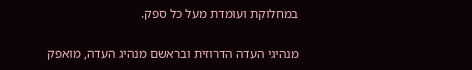במחלוקת ועומדת מעל כל ספק.

מנהיגי העדה הדרוזית ובראשם מנהיג העדה, מואפק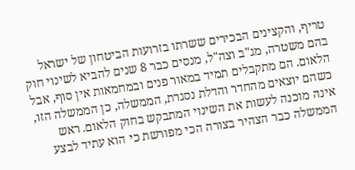טריף, והקצינים הבכירים ששרתו בזרועות הביטחון של ישראל בהם משטרה, מג"ב וצה"ל, מנסים כבר 8 שנים להביא לשינוי חוק הלאום. הם מתקבלים תמיד במאור פנים ובמחמאות אין סוף, אבל כשהם יוצאים מהחדר והדלת נסגרת, הממשלה, כן הממשלה הזו, אינה מוכנה לעשות את השינוי המתבקש בחוק הלאום. ראש הממשלה כבר הצהיר בצורה הכי מפורשת כי הוא עתיד לבצע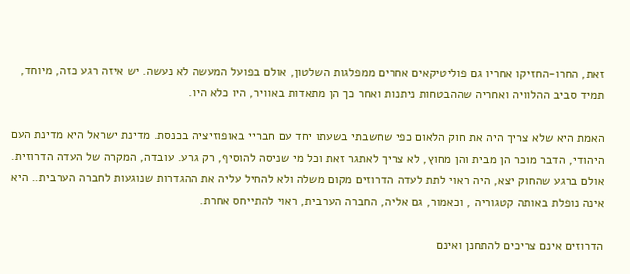זאת, החרו-החזיקו אחריו גם פוליטיקאים אחרים ממפלגות השלטון, אולם בפועל המעשה לא נעשה. יש איזה רגע כזה, מיוחד, תמיד סביב ההלוויה ואחריה שההבטחות ניתנות ואחר כך הן מתאדות באוויר, היו כלא היו.

האמת היא שלא צריך היה את חוק הלאום כפי שחשבתי בשעתו יחד עם חבריי באופוזיציה בכנסת. מדינת ישראל היא מדינת העם היהודי, הדבר מוכר הן מבית והן מחוץ, לא צריך לאתגר זאת וכל מי שניסה להוסיף, רק גרע. עובדה, המקרה של העדה הדרוזית. אולם ברגע שהחוק יצא, היה ראוי לתת לעדה הדרוזים מקום משלה ולא להחיל עליה את ההגדרות שנוגעות לחברה הערבית.. היא אינה נופלת באותה קטגוריה , וכאמור, גם אליה, החברה הערבית, ראוי להתייחס אחרת.

הדרוזים אינם צריכים להתחנן ואינם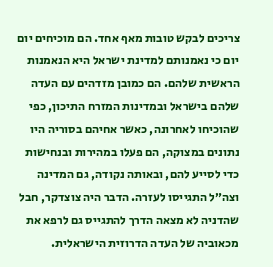צריכים לבקש טובות מאף אחד. הם מוכיחים יום יום כי נאמנותם למדינת ישראל היא הנאמנות הראשית שלהם. הם כמובן מזדהים עם העדה שלהם בישראל ובמדינות המזרח התיכון, כפי שהוכיחו לאחרונה, כאשר אחיהם בסוריה היו נתונים במצוקה, הם פעלו במהירות ובנחישות כדי לסייע להם, ובאותה נקודה, גם המדינה וצה״ל התגייסו לעזרה. הדבר היה צוצדקר, חבל שהדניה לא מצאה הדרך להתגייס גם לרפא את מכאוביה של העדה הדרוזית הישראלית.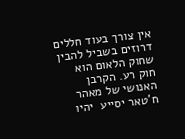אין צורך בעוד חללים דרוזים בשביל להבין שחוק הלאום הוא חוק רע. הקרבן האנושי של מאהר ח'טאר יסייע  יהיו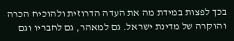בכך לפצות במידת מה את העדה הדרוזית ולהוכיח הכרה והוקרה של מדינת ישראל. גם למאהר, גם לחבריו וגם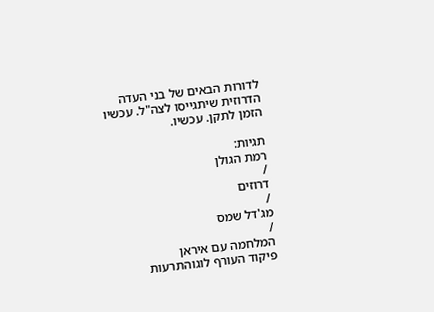לדורות הבאים של בני העדה הדרוזית שיתגייסו לצה"ל. עכשיו הזמן לתקן. עכשיו.

תגיות:
רמת הגולן
/
דרוזים
/
מג'דל שמס
/
המלחמה עם איראן
פיקוד העורף לוגוהתרעות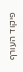פיקוד העורף